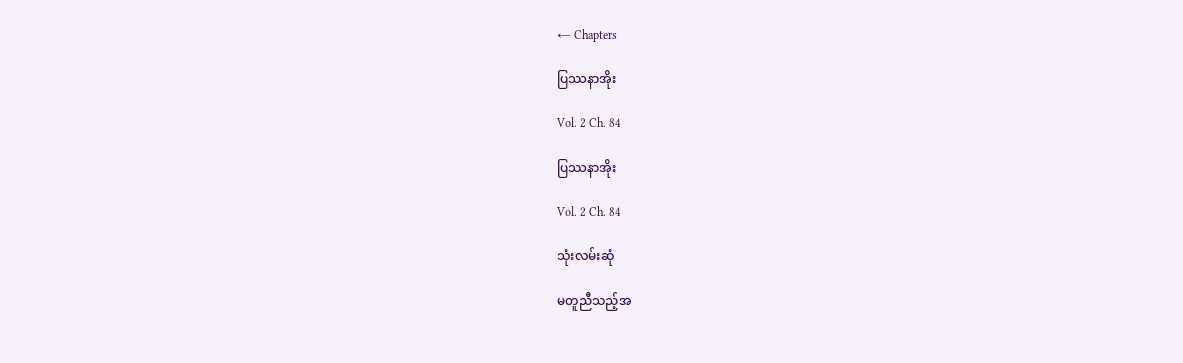← Chapters

ပြဿနာအိုး

Vol. 2 Ch. 84

ပြဿနာအိုး

Vol. 2 Ch. 84

သုံးလမ်းဆုံ

မတူညီသည့်အ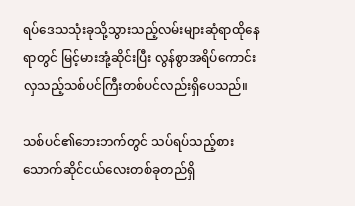ရပ်ဒေသသုံးခုသို့သွားသည့်လမ်းများဆုံရာထိုနေရာတွင် မြင့်မားအုံ့ဆိုင်းပြီး လွန်စွာအရိပ်ကောင်းလှသည့်သစ်ပင်ကြီးတစ်ပင်လည်းရှိပေသည်။

သစ်ပင်၏ဘေးဘက်တွင် သပ်ရပ်သည့်စားသောက်ဆိုင်ငယ်လေးတစ်ခုတည်ရှိ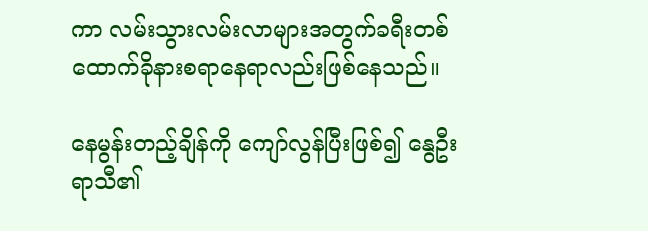ကာ လမ်းသွားလမ်းလာများအတွက်ခရီးတစ်ထောက်ခိုနားစရာနေရာလည်းဖြစ်နေသည်။

နေမွန်းတည့်ချိန်ကို ကျော်လွန်ပြီးဖြစ်၍ နွေဦးရာသီ၏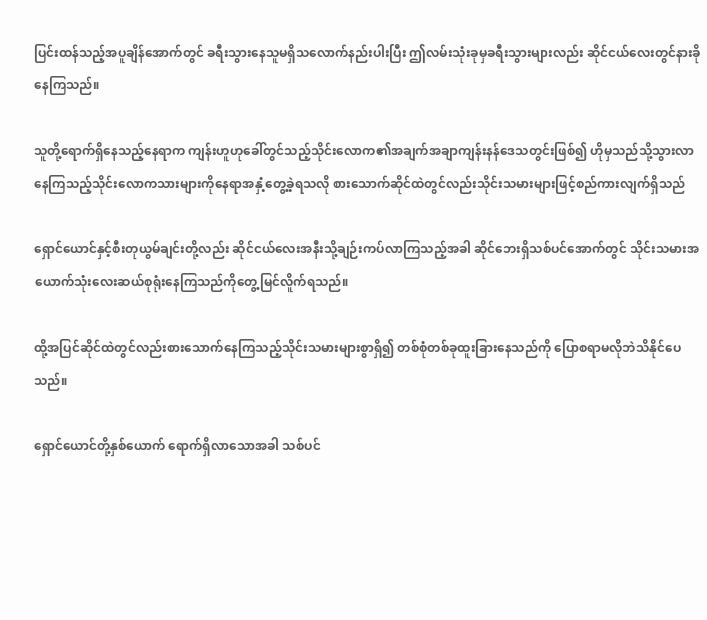ပြင်းထန်သည့်အပူချိန်အောက်တွင် ခရီးသွားနေသူမရှိသလောက်နည်းပါးပြီး ဤလမ်းသုံးခုမှခရီးသွားများလည်း ဆိုင်ငယ်လေးတွင်နားခိုနေကြသည်။

သူတို့ရောက်ရှိနေသည့်နေရာက ကျန်းဟူဟုခေါ်တွင်သည့်သိုင်းလောက၏အချက်အချာကျန်းနန်ဒေသတွင်းဖြစ်၍ ဟိုမှသည်သို့သွားလာနေကြသည့်သိုင်းလောကသားများကိုနေရာအနှံ့တွေ့ခဲ့ရသလို စားသောက်ဆိုင်ထဲတွင်လည်းသိုင်းသမားများဖြင့်စည်ကားလျက်ရှိသည်

ရှောင်ယောင်နှင့်စီးတုယွမ်ချင်းတို့လည်း ဆိုင်ငယ်လေးအနီးသို့ချဉ်းကပ်လာကြသည့်အခါ ဆိုင်ဘေးရှိသစ်ပင်အောက်တွင် သိုင်းသမားအယောက်သုံးလေးဆယ်စုရုံးနေကြသည်ကိုတွေ့မြင်လိူက်ရသည်။

ထို့အပြင်ဆိုင်ထဲတွင်လည်းစားသောက်နေကြသည့်သိုင်းသမားများစွာရှိ၍ တစ်စုံတစ်ခုထူးခြားနေသည်ကို ပြောစရာမလိုဘဲသိနိုင်ပေသည်။

ရှောင်ယောင်တို့နှစ်ယောက် ရောက်ရှိလာသောအခါ သစ်ပင်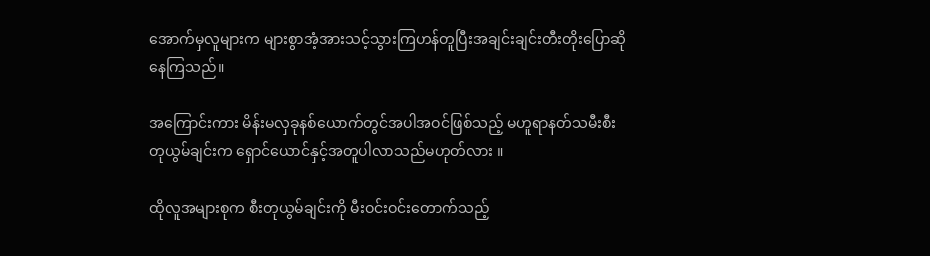အောက်မှလူများက များစွာအံ့အားသင့်သွားကြဟန်တူပြီးအချင်းချင်းတီးတိုးပြောဆိုနေကြသည်။

အကြောင်းကား မိန်းမလှခုနစ်ယောက်တွင်အပါအဝင်ဖြစ်သည့် မဟူရာနတ်သမီးစီးတုယွမ်ချင်းက ရှောင်ယောင်နှင့်အတူပါလာသည်မဟုတ်လား ။

ထိုလူအများစုက စီးတုယွမ်ချင်းကို မီးဝင်းဝင်းတောက်သည့်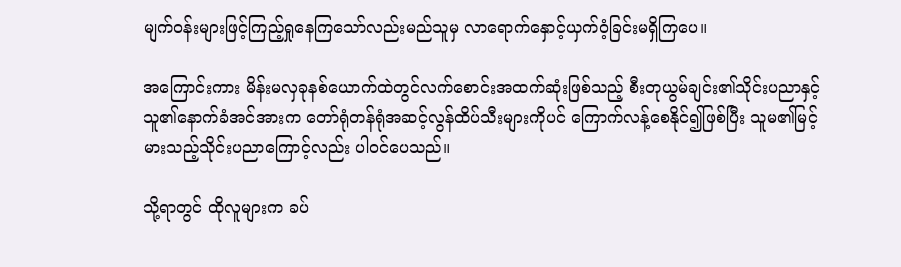မျက်ဝန်းများဖြင့်ကြည့်ရှုနေကြသော်လည်းမည်သူမှ လာရောက်နှောင့်ယှက်ဝံ့ခြင်းမရှိကြပေ။

အကြောင်းကား မိန်းမလှခုနစ်ယောက်ထဲတွင်လက်စောင်းအထက်ဆုံးဖြစ်သည့် စီးတုယွမ်ချင်း၏သိုင်းပညာနှင့်သူ၏နောက်ခံအင်အားက တော်ရုံတန်ရုံအဆင့်လွန်ထိပ်သီးများကိုပင် ကြောက်လန့်စေနိုင်၍ဖြစ်ပြီး သူမ၏မြင့်မားသည့်သိုင်းပညာကြောင့်လည်း ပါဝင်ပေသည်။

သို့ရာတွင် ထိုလူများက ခပ်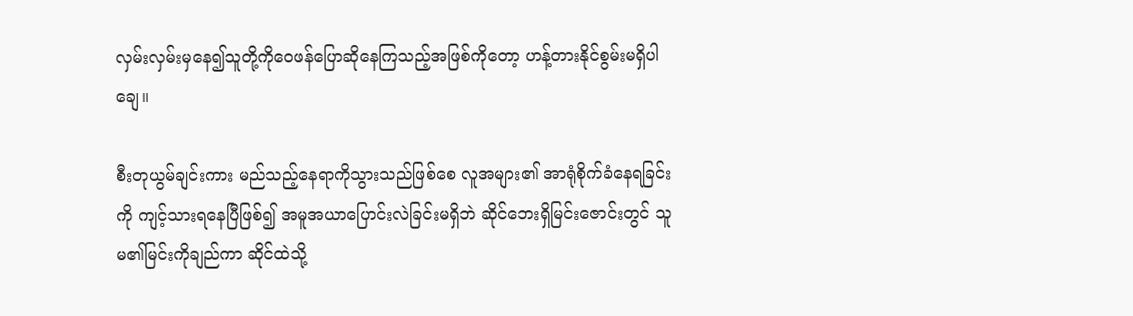လှမ်းလှမ်းမှနေ၍သူတို့ကိုဝေဖန်ပြောဆိုနေကြသည့်အဖြစ်ကိုတော့ ဟန့်တားနိုင်စွမ်းမရှိပါချေ။

စီးတုယွမ်ချင်းကား မည်သည့်နေရာကိုသွားသည်ဖြစ်စေ လူအများ၏ အာရုံစိုက်ခံနေရခြင်းကို ကျင့်သားရနေပြီဖြစ်၍ အမူအယာပြောင်းလဲခြင်းမရှိဘဲ ဆိုင်ဘေးရှိမြင်းဇောင်းတွင် သူမ၏မြင်းကိုချည်ကာ ဆိုင်ထဲသို့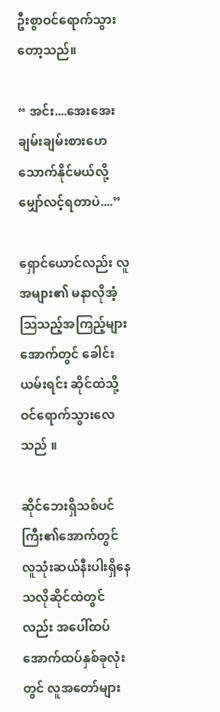ဦးစွာဝင်ရောက်သွားတော့သည်။

“ အင်း....အေးအေးချမ်းချမ်းစားဟေသောက်နိုင်မယ်လို့မျှော်လင့်ရတာပဲ....”

ရှောင်ယောင်လည်း လူအများ၏ မနာလိုအံ့ဩသည့်အကြည့်များအောက်တွင် ခေါင်းယမ်းရင်း ဆိုင်ထဲသို့ဝင်ရောက်သွားလေသည် ။

ဆိုင်ဘေးရှိသစ်ပင်ကြီး၏အောက်တွင် လူသုံးဆယ်နီးပါးရှိနေသလိုဆိုင်ထဲတွင်လည်း အပေါ်ထပ်အောက်ထပ်နှစ်ခုလုံးတွင် လူအတော်များ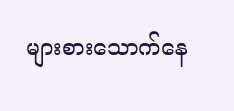များစားသောက်နေ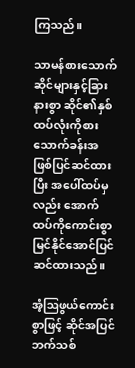ကြသည်။

သာမန်စားသောက်ဆိုင်များနှင့်ခြားနားစွာ ဆိုင်၏နှစ်ထပ်လုံးကိုစားသောက်ခန်းအဖြစ်ပြင်ဆင်ထားပြီး အပေါ်ထပ်မှလည်း အောက်ထပ်ကိုကောင်းစွာမြင်နိုင်အောင်ပြင်ဆင်ထားသည်။

အံ့ဩဖွယ်ကောင်းစွာဖြင့် ဆိုင်အပြင်ဘက်သစ်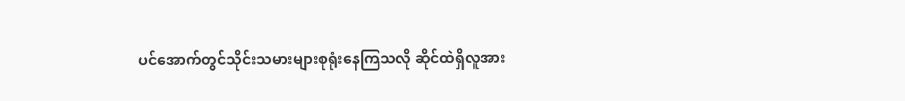ပင်အောက်တွင်သိုင်းသမားများစုရုံးနေကြသလို ဆိုင်ထဲရှိလူအား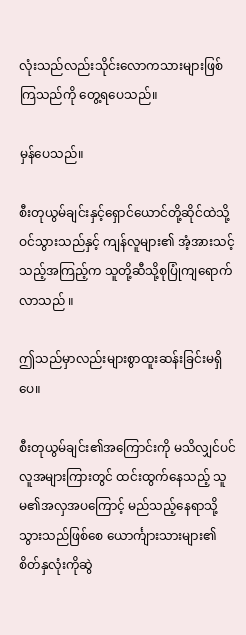လုံးသည်လည်းသိုင်းလောကသားများဖြစ်ကြသည်ကို တွေ့ရပေသည်။

မှန်ပေသည်။

စီးတုယွမ်ချင်းနှင့်ရှောင်ယောင်တို့ဆိုင်ထဲသို့ဝင်သွားသည်နှင့် ကျန်လူများ၏ အံ့အားသင့်သည့်အကြည့်က သူတို့ဆီသို့စုပြုံကျ‌ရောက်လာသည် ။

ဤသည်မှာလည်းများစွာထူးဆန်းခြင်းမရှိပေ။

စီးတုယွမ်ချင်း၏အကြောင်းကို မသိလျှင်ပင် လူအများကြားတွင် ထင်းထွက်နေသည့် သူမ၏အလှအပကြောင့် မည်သည့်နေရာသို့သွားသည်ဖြစ်စေ ယောင်္ကျားသားများ၏စိတ်နှလုံးကိုဆွဲ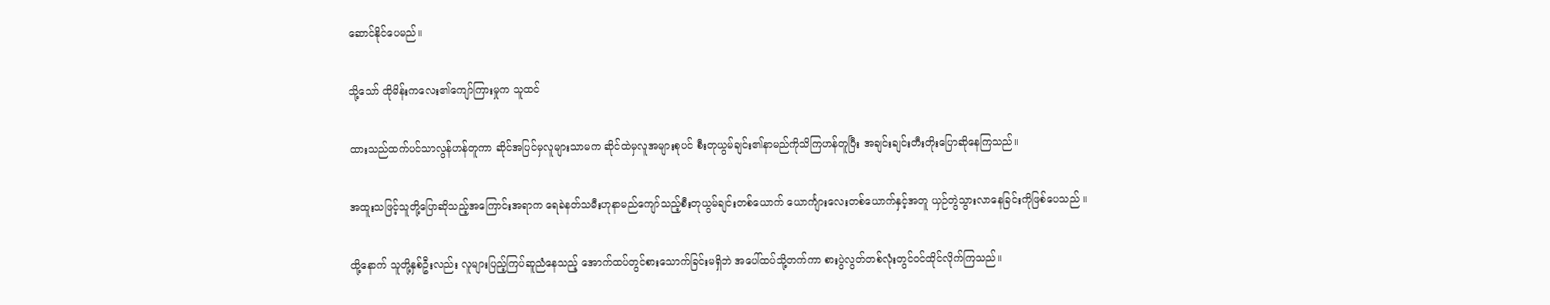ဆောင်နိုင်ပေမည်။

သို့သော် ထိုမိန်းကလေး၏ကျော်ကြားမှုက သူထင်

ထားသည်ထက်ပင်သာလွန်ဟန်တူကာ ဆိုင်အပြင်မှလူများသာမက ဆိုင်ထဲမှလူအများစုပင် စီးတုယွမ်ချင်း၏နာမည်ကိုသိကြဟန်တူပြီး အချင်းချင်းတီးတိုးပြောဆိုနေကြသည်။

အထူးသဖြင့်သူတို့ပြောဆိုသည့်အကြောင်းအရာက ရေခဲနတ်သမီးဟုနာမည်ကျော်သည့်စီးတုယွမ်ချင်းတစ်ယောက် ယောင်္ကျားလေးတစ်ယောက်နှင့်အတူ ယှဉ်တွဲသွားလာနေခြင်းကိုဖြစ်ပေသည် ။

ထို့နောက် သူတို့နှစ်ဦးလည်း လူများပြည့်ကြပ်ဆူညံနေသည့် အောက်ထပ်တွင်စားသောက်ခြင်းမရှိဘဲ အပေါ်ထပ်သို့တက်ကာ စားပွဲလွတ်တစ်လုံးတွင်ဝင်ထိုင်လိုက်ကြသည်။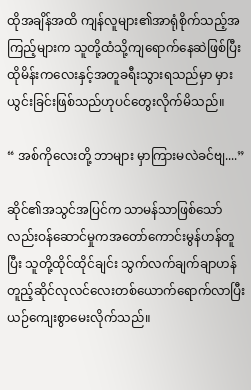ထိုအချိန်အထိ ကျန်လူများ၏အာရုံစိုက်သည့်အကြည့်များက သူတို့ထံသို့ကျရောက်နေဆဲဖြစ်ပြီး ထိုမိန်းကလေးနှင့်အတူခရီးသွားရသည်မှာ မှားယွင်းခြင်းဖြစ်သည်ဟုပင်တွေးလိုက်မိသည်။

“ အစ်ကိုလေးတို့ ဘာများ မှာကြားမလဲခင်ဗျ....”

ဆိုင်၏အသွင်အပြင်က သာမန်သာဖြစ်သော်လည်းဝန်ဆောင်မှုကအတော်ကောင်းမွန်ဟန်တူပြီး သူတို့ထိုင်ထိုင်ချင်း သွက်လက်ချက်ချာဟန်တူည့်ဆိုင်လုလင်လေးတစ်ယောက်ရောက်လာပြီး ယဉ်ကျေးစွာမေးလိုက်သည်။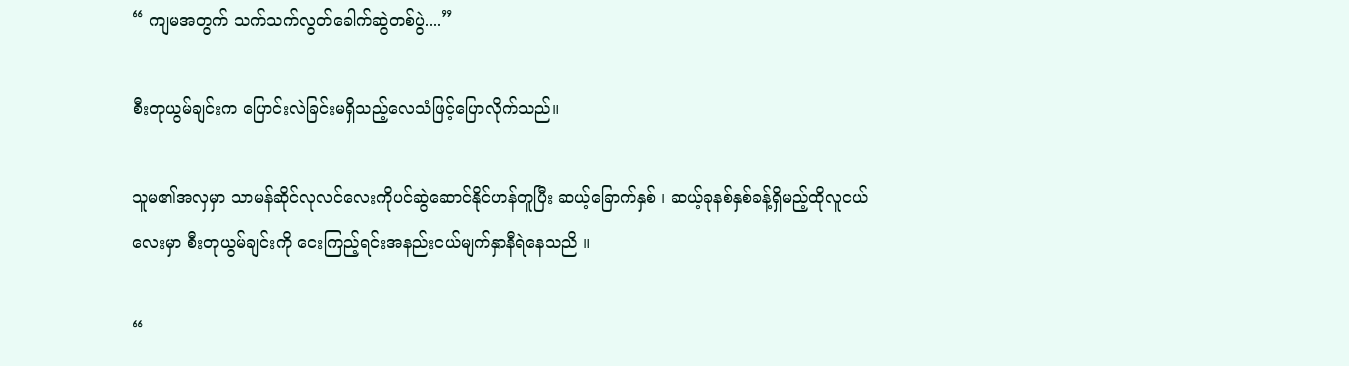“ ကျမအတွက် သက်သက်လွတ်ခေါက်ဆွဲတစ်ပွဲ....”

စီးတုယွမ်ချင်းက ပြောင်းလဲခြင်းမရှိသည့်လေသံဖြင့်ပြောလိုက်သည်။

သူမ၏အလှမှာ သာမန်ဆိုင်လုလင်လေးကိုပင်ဆွဲဆောင်နိုင်ဟန်တူပြီး ဆယ့်ခြောက်နှစ် ၊ ဆယ့်ခုနစ်နှစ်ခန့်ရှိမည့်ထိုလူငယ်လေးမှာ စီးတုယွမ်ချင်းကို ငေးကြည့်ရင်းအနည်းငယ်မျက်နှာနီရဲနေသညိ ။

“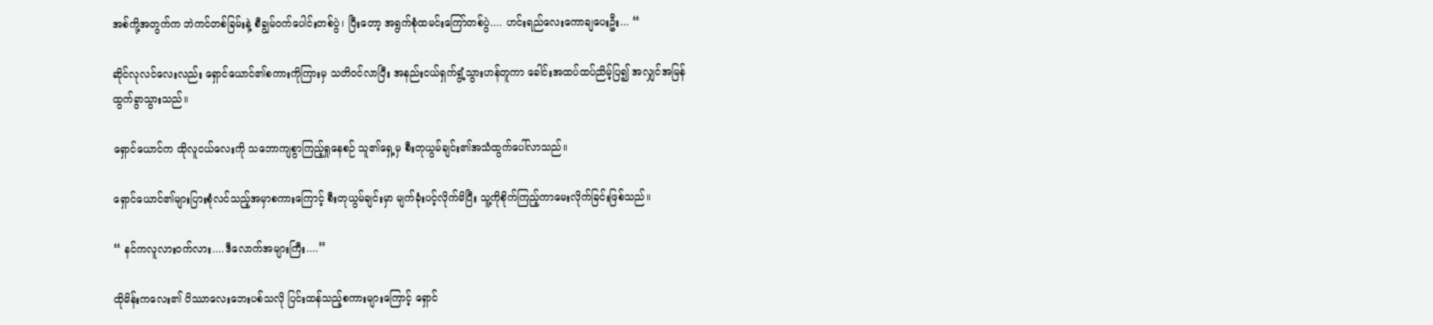အစ်ကို့အတွက်က ဘဲကင်တစ်ခြမ်းနဲ့ စီချွမ်ဝက်ပေါင်းတစ်ပွဲ၊ ပြီးတော့ အရွက်စုံထမင်းကြော်တစ်ပွဲ.... ဟင်းရည်လေးကောချပေးဦး... “

ဆိုင်လုလင်လေးလည်း ရှောင်ယောင်၏စကားကိုကြားမှ သတိဝင်လာပြီး အနည်းငယ်ရှက်ရွံ့သွားဟန်တူကာ ခေါင်းအထပ်ထပ်ညိမ့်ပြ၍ အလျှင်အမြန်ထွက်ခွာသွားသည်။

ရှောင်ယောင်က ထိုလူငယ်လေးကို သဘောကျစွာကြည့်ရှုနေစဉ် သူ၏ရှေ့မှ စီးတုယွမ်ချင်း၏အသံထွက်ပေါ်လာသည်။

ရှောင်ယောင်၏များပြားစုံလင်သည့်အမှာစကားကြောင့် စီးတုယွမ်ချင်းမှာ မျက်ခုံးပင့်လိုက်မိပြီး သူ့ကိုစိုက်ကြည့်ကာမေးလိုက်ခြင်းဖြစ်သည်။

“ နင်ကလူလားဝက်လား....ဒီလောက်အများကြီး....”

ထိုမိန်းကလေး၏ ပိဿာလေးဘေးပစ်သလို ပြင်းထန်သည့်စကားများကြောင့် ရှောင်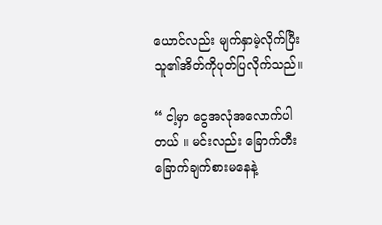ယောင်လည်း မျက်နှာမဲ့လိုက်ပြီး သူ၏အိတ်ကိုပုတ်ပြလိုက်သည်။

“ ငါ့မှာ ငွေအလုံအလောက်ပါတယ် ။ မင်းလည်း ခြောက်တီးခြောက်ချက်စားမနေနဲ့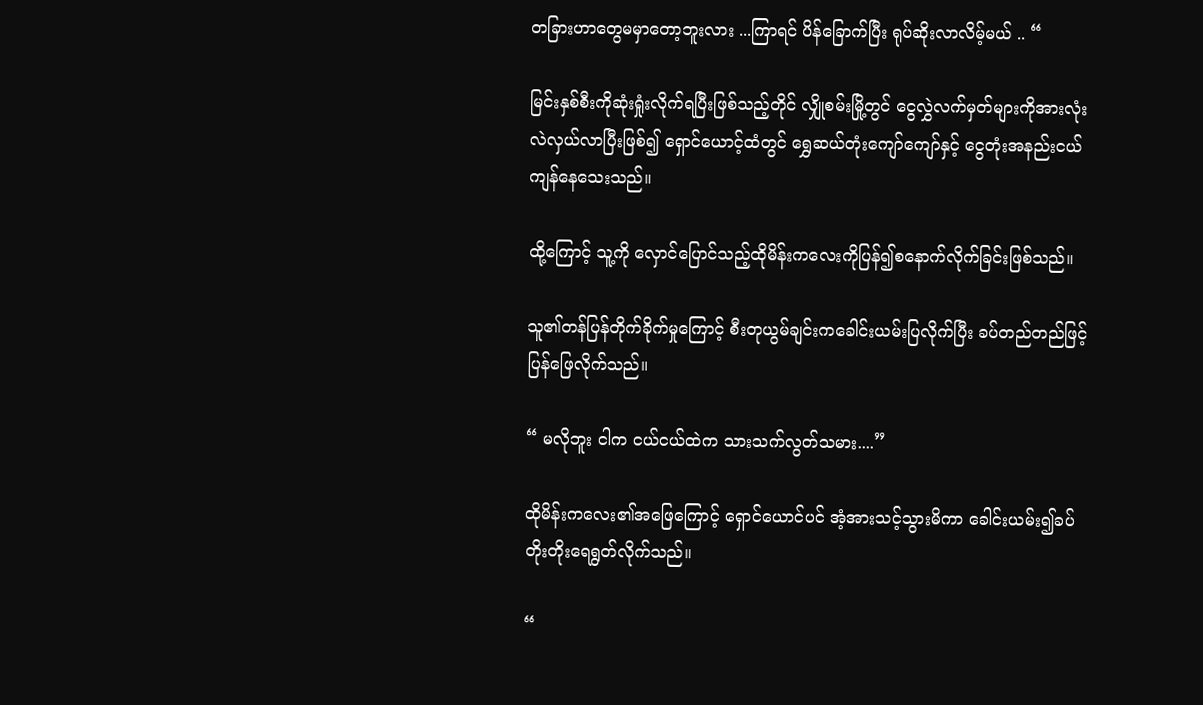တခြားဟာတွေမမှာတော့ဘူးလား ...ကြာရင် ပိန်ခြောက်ပြီး ရုပ်ဆိုးလာလိမ့်မယ် .. “

မြင်းနှစ်စီးကိုဆုံးရှုံးလိုက်ရပြီးဖြစ်သည့်တိုင် လျှိုစမ်းမြို့တွင် ငွေလွှဲလက်မှတ်များကိုအားလုံးလဲလှယ်လာပြီးဖြစ်၍ ရှောင်ယောင့်ထံတွင် ရွှေဆယ်တုံးကျော်ကျော်နှင့် ငွေတုံးအနည်းငယ်ကျန်နေသေးသည်။

ထို့ကြောင့် သူ့ကို လှောင်ပြောင်သည့်ထိုမိန်းကလေးကိုပြန်၍စနောက်လိုက်ခြင်းဖြစ်သည်။

သူ၏တန်ပြန်တိုက်ခိုက်မှုကြောင့် စီးတုယွမ်ချင်းကခေါင်းယမ်းပြလိုက်ပြီး ခပ်တည်တည်ဖြင့်ပြန်ဖြေလိုက်သည်။

“ မလိုဘူး ငါက ငယ်ငယ်ထဲက သားသက်လွတ်သမား....”

ထိုမိန်းကလေး၏အဖြေကြောင့် ရှောင်ယောင်ပင် အံ့အားသင့်သွားမိကာ ခေါင်းယမ်း၍ခပ်တိုးတိုးရေရွတ်လိုက်သည်။

“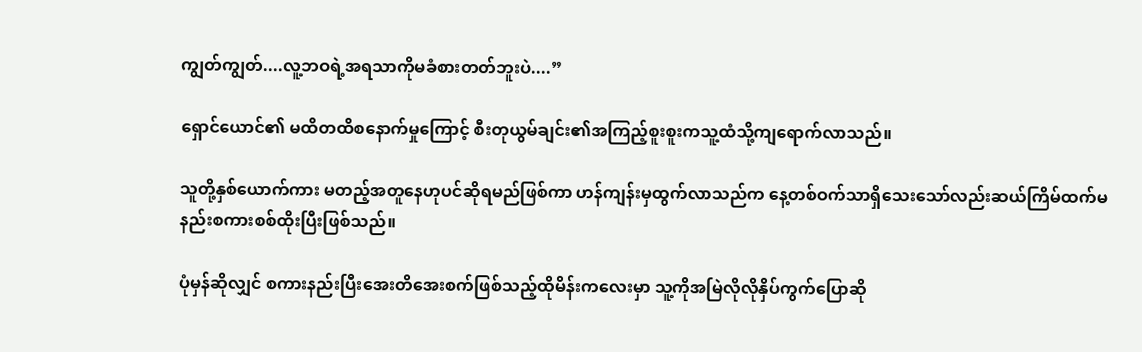ကျွတ်ကျွတ်....လူ့ဘဝရဲ့အရသာကိုမခံစားတတ်ဘူးပဲ....”

ရှောင်ယောင်၏ မထိတထိစနောက်မှုကြောင့် စီးတုယွမ်ချင်း၏အကြည့်စူးစူးကသူ့ထံသို့ကျရောက်လာသည်။

သူတို့နှစ်ယောက်ကား မတည့်အတူနေဟုပင်ဆိုရမည်ဖြစ်ကာ ဟန်ကျန်းမှထွက်လာသည်က နေ့တစ်ဝက်သာရှိသေးသော်လည်းဆယ်ကြိမ်ထက်မနည်းစကားစစ်ထိုးပြီးဖြစ်သည်။

ပုံမှန်ဆိုလျှင် စကားနည်းပြီးအေးတိအေးစက်ဖြစ်သည့်ထိုမိန်းကလေးမှာ သူ့ကိုအမြဲလိုလိုနှိပ်ကွက်ပြောဆို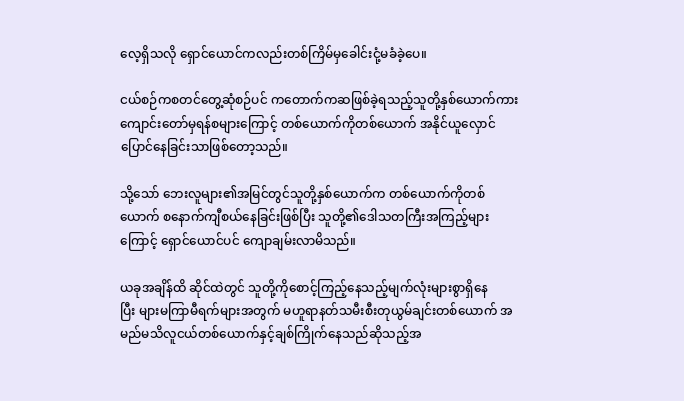လေ့ရှိသလို ရှောင်ယောင်ကလည်းတစ်ကြိမ်မှခေါင်းငုံ့မခံခဲ့ပေ။

ငယ်စဉ်ကစတင်တွေ့ဆုံစဉ်ပင် ကတောက်ကဆဖြစ်ခဲ့ရသည့်သူတို့နှစ်ယောက်ကား ကျောင်းတော်မှရန်စများကြောင့် တစ်ယောက်ကိုတစ်ယောက် အနိုင်ယူလှောင်ပြောင်နေခြင်းသာဖြစ်တော့သည်။

သို့သော် ဘေးလူများ၏အမြင်တွင်သူတို့နှစ်‌ယောက်က တစ်ယောက်ကိုတစ်ယောက် စနောက်ကျီစယ်နေခြင်းဖြစ်ပြီး သူတို့၏ဒေါသတကြီးအကြည့်များကြောင့် ရှောင်ယောင်ပင် ကျောချမ်းလာမိသည်။

ယခုအချိန်ထိ ဆိုင်ထဲတွင် သူတို့ကိုစောင့်ကြည့်နေသည့်မျက်လုံးများစွာရှိနေပြီး ‌များမကြာမီရက်များအတွက် မဟူရာနတ်သမီးစီးတုယွမ်ချင်းတစ်ယောက် အမည်မသိလူငယ်တစ်ယောက်နှင့်ချစ်ကြိုက်နေသည်ဆိုသည့်အ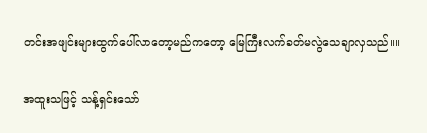တင်းအဖျင်းများထွက်ပေါ်လာတော့မည်ကတော့ မြေကြီးလက်ခတ်မလွဲသေချာလှသည်။။

အထူးသဖြင့် သန့်ရှင်းသော်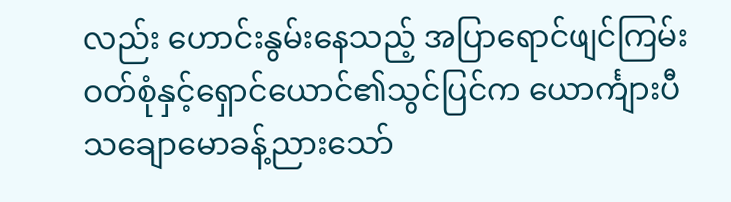လည်း ဟောင်းနွမ်းနေသည့် အပြာရောင်ဖျင်ကြမ်းဝတ်စုံနှင့်ရှောင်ယောင်၏သွင်ပြင်က ယောင်္ကျားပီသချောမောခန့်ညားသော်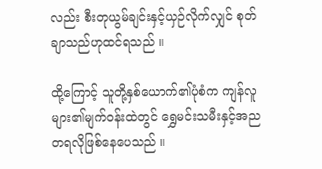လည်း စီးတုယွမ်ချင်းနှင့်ယှဉ်လိုက်လျှင် စုတ်ချာသည်ဟုထင်ရသည် ။

ထို့ကြောင့် သူတို့နှစ်ယောက်၏ပုံစံက ကျန်လူများ၏မျက်ဝန်းထဲတွင် ရွှေမင်းသမီးနှင့်အညတရလိုဖြစ်နေပေသည် ။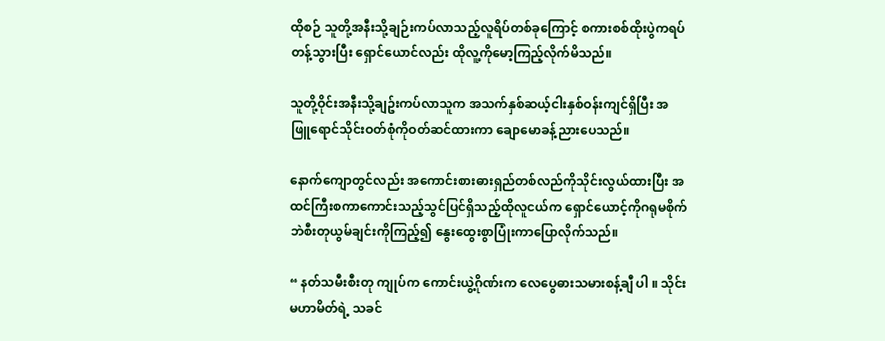ထိုစဉ် သူတို့အနီးသို့ချဉ်းကပ်လာသည့်လူရိပ်တစ်ခုကြောင့် စကားစစ်ထိုးပွဲကရပ်တန့်သွားပြီး ရှောင်ယောင်လည်း ထိုလူ့ကိုမော့ကြည့်လိုက်မိသည်။

သူတို့ဝိုင်းအနီးသို့ချဥ်းကပ်လာသူက အသက်နှစ်ဆယ့်ငါးနှစ်ဝန်းကျင်ရှိပြီး အဖြူရောင်သိုင်းဝတ်စုံကိုဝတ်ဆင်ထားကာ ချောမောခန့်ညားပေသည်။

နောက်ကျောတွင်လည်း အကောင်းစားဓားရှည်တစ်လည်ကိုသိုင်းလွယ်ထားပြီး အထင်ကြီးစကာကောင်းသည့်သွင်ပြင်ရှိသည့်ထိုလူငယ်က ရှောင်ယောင့်ကိုဂရုမစိုက်ဘဲစီးတုယွမ်ချင်းကိုကြည့်၍ နွေးထွေးစွာပြုံးကာပြောလိုက်သည်။

“ နတ်သမီးစီးတု ကျုပ်က ကောင်းယွဲ့ဂိုဏ်းက လေပွေဓားသမားစန့်ချီ ပါ ။ သိုင်းမဟာမိတ်ရဲ့ သခင်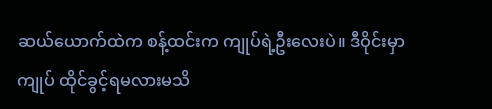ဆယ်ယောက်ထဲက စန့်ထင်းက ကျုပ်ရဲ့ဦးလေးပဲ။ ဒီဝိုင်းမှာ ကျုပ် ထိုင်ခွင့်ရမလားမသိ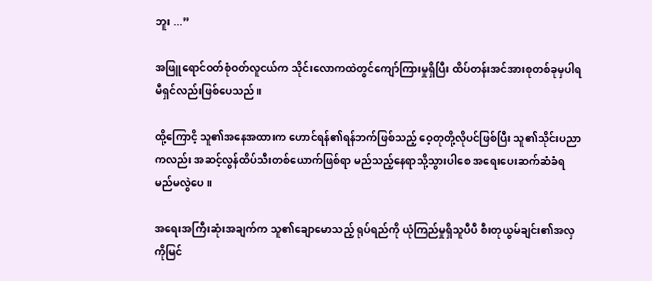ဘူး ...”

အဖြူရောင်ဝတ်စုံဝတ်လူငယ်က သိုင်းလောကထဲတွင်ကျော်ကြားမှုရှိပြီး ထိပ်တန်းအင်အားစုတစ်ခုမှပါရမီရှင်လည်းဖြစ်ပေသည်။

ထို့ကြောငိ့ သူ၏အနေအထားက ဟောင်ရန်၏ရန်ဘက်ဖြစ်သည့် ဝေ့တုတို့လိုပင်ဖြစ်ပြီး သူ၏သိုင်းပညာကလည်း အဆင့်လွန်ထိပ်သီးတစ်ယောက်ဖြစ်ရာ မည်သည့်နေရာသို့သွားပါစေ အရေးပေးဆက်ဆံခံရမည်မလွဲပေ။

အရေးအကြီးဆုံးအချက်က သူ၏ချောမောသည့် ရုပ်ရည်ကို ယုံကြည်မှုရှိသူပီပီ စီးတုယွမ်ချင်း၏အလှကိုမြင်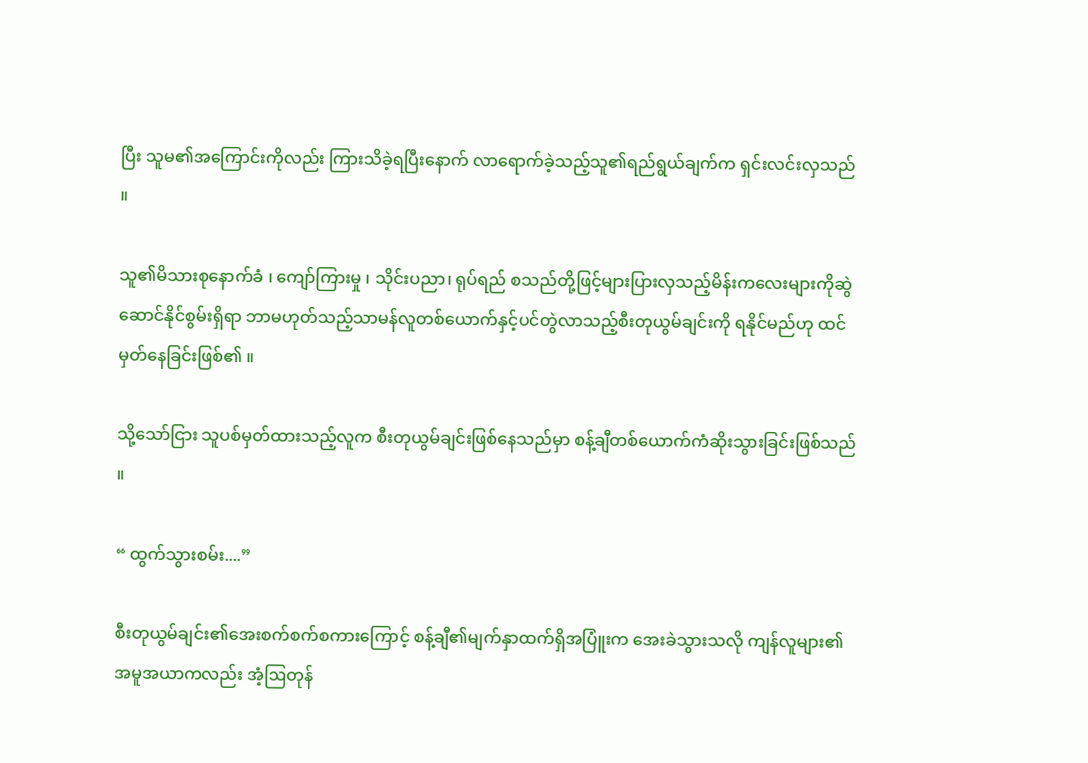ပြီး သူမ၏အကြောင်းကိုလည်း ကြားသိခဲ့ရပြီးနောက် လာရောက်ခဲ့သည့်သူ၏ရည်ရွယ်ချက်က ရှင်းလင်းလှသည် ။

သူ၏မိသားစုနောက်ခံ ၊ ကျော်ကြားမှု ၊ သိုင်းပညာ၊ ရုပ်ရည် စသည်တို့ဖြင့်များပြားလှသည့်မိန်းကလေးများကိုဆွဲဆောင်နိုင်စွမ်းရှိရာ ဘာမဟုတ်သည့်သာမန်လူတစ်ယောက်နှင့်ပင်တွဲလာသည့်စီးတုယွမ်ချင်းကို ရနိုင်မည်ဟု ထင်မှတ်နေခြင်းဖြစ်၏ ။

သို့သော်ငြား သူပစ်မှတ်ထားသည့်လူက စီးတုယွမ်ချင်းဖြစ်နေသည်မှာ စန့်ချီတစ်ယောက်ကံဆိုးသွားခြင်းဖြစ်သည် ။

“ ထွက်သွားစမ်း....”

စီးတုယွမ်ချင်း၏အေးစက်စက်စကားကြောင့် စန့်ချီ၏မျက်နှာထက်ရှိအပြူံးက အေးခဲသွားသလို ကျန်လူများ၏အမူအယာကလည်း အံ့ဩတုန်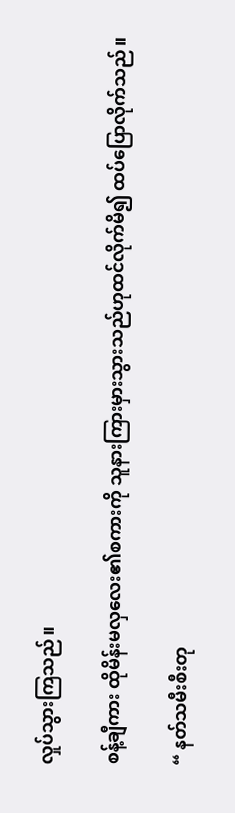လှုပ်သွားကြသည်။

စန့်ချီကား ထိုမိန်းမလှလေး၏စကားကို သူနားကြားမှားသွားသည်ဟုထင်လိုက်မိ၍ ထပ်ပြောလိုက်သည်။

“ နတ်သမီးစီးတု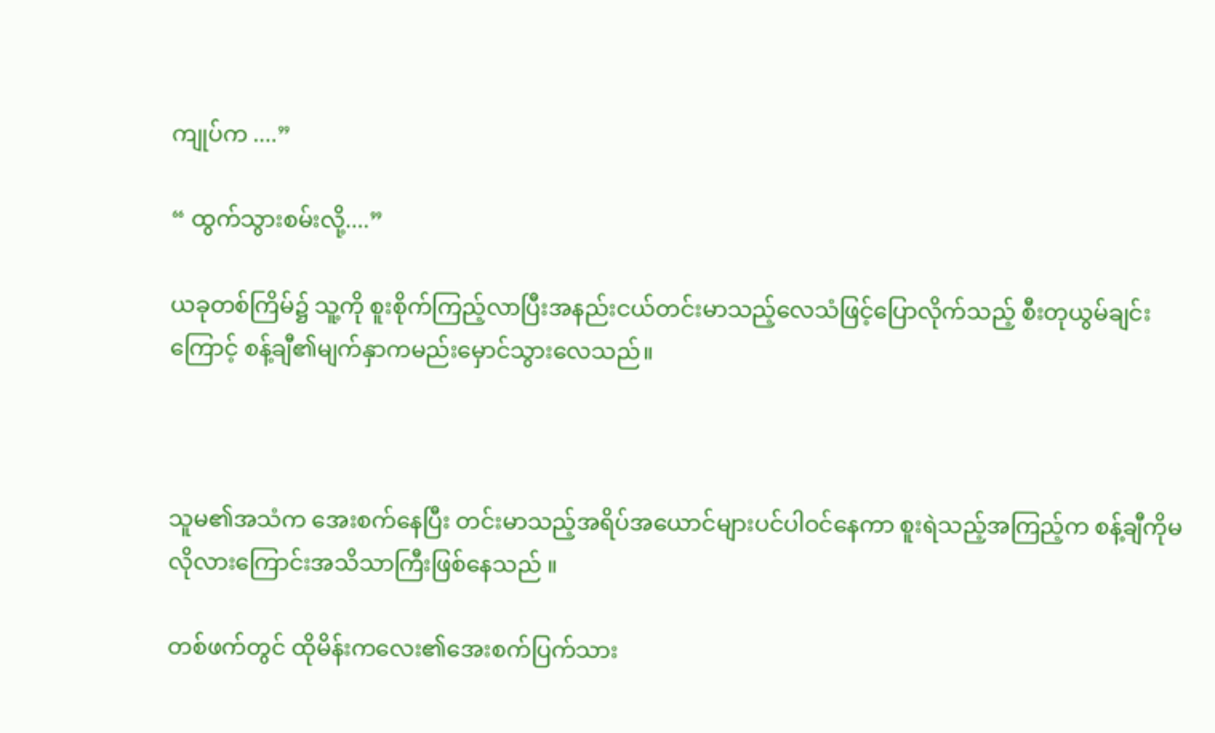ကျုပ်က ....”

“ ထွက်သွားစမ်းလို့....”

ယခုတစ်ကြိမ်၌ သူ့ကို စူးစိုက်ကြည့်လာပြီးအနည်းငယ်တင်းမာသည့်လေသံဖြင့်ပြောလိုက်သည့် စီးတုယွမ်ချင်းကြောင့် စန့်ချီ၏မျက်နှာကမည်းမှောင်သွားလေသည်။



သူမ၏အသံက အေးစက်နေပြီး တင်းမာသည့်အရိပ်အယောင်များပင်ပါဝင်နေကာ စူးရဲသည့်အကြည့်က စန့်ချီကိုမလိုလားကြောင်းအသိသာကြီးဖြစ်နေသည် ။

တစ်ဖက်တွင် ထိုမိန်းကလေး၏အေးစက်ပြက်သား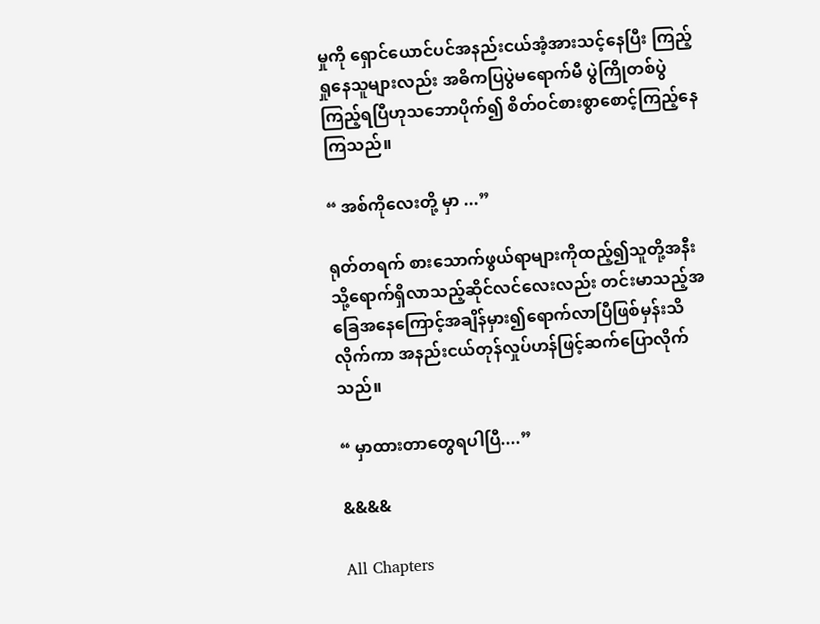မှုကို ရှောင်ယောင်ပင်အနည်းငယ်အံ့အားသင့်နေပြီး ကြည့်ရှုနေသူများလည်း အဓိကပြပွဲမရောက်မီ ပွဲကြိုတစ်ပွဲကြည့်ရပြီဟုသဘောပိုက်၍ စိတ်ဝင်စားစွာစောင့်ကြည့်နေကြသည်။

“ အစ်ကိုလေးတို့ မှာ ...”

ရုတ်တရက် စားသောက်ဖွယ်ရာများကိုထည့်၍သူတို့အနီးသို့ရောက်ရှိလာသည့်ဆိုင်လင်လေးလည်း တင်းမာသည့်အခြေအနေကြောင့်အချိန်မှား၍ရောက်လာပြီဖြစ်မှန်းသိလိုက်ကာ အနည်းငယ်တုန်လှုပ်ဟန်ဖြင့်ဆက်ပြောလိုက်သည်။

“ မှာထားတာတွေရပါပြီ....”

&&&&

All Chapters